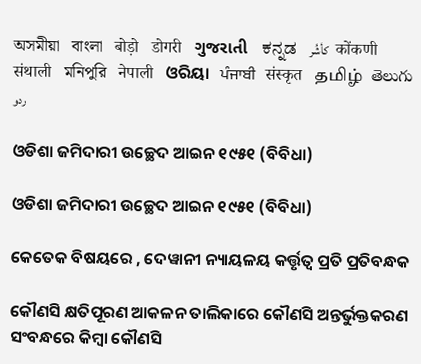অসমীয়া   বাংলা   बोड़ो   डोगरी   ગુજરાતી   ಕನ್ನಡ   كأشُر   कोंकणी   संथाली   মনিপুরি   नेपाली   ଓରିୟା   ਪੰਜਾਬੀ   संस्कृत   தமிழ்  తెలుగు   ردو

ଓଡିଶା ଜମିଦାରୀ ଉଚ୍ଛେଦ ଆଇନ ୧୯୫୧ (ବିବିଧା)

ଓଡିଶା ଜମିଦାରୀ ଉଚ୍ଛେଦ ଆଇନ ୧୯୫୧ (ବିବିଧା)

କେତେକ ବିଷୟରେ , ଦେୱାନୀ ନ୍ୟାୟଳୟ କର୍ତ୍ତୃତ୍ଵ ପ୍ରତି ପ୍ରତିବନ୍ଧକ

କୌଣସି କ୍ଷତିପୂରଣ ଆକଳନ ତାଲିକାରେ କୌଣସି ଅନ୍ତର୍ଭୁକ୍ତକରଣ ସଂବନ୍ଧରେ କିମ୍ବା କୌଣସି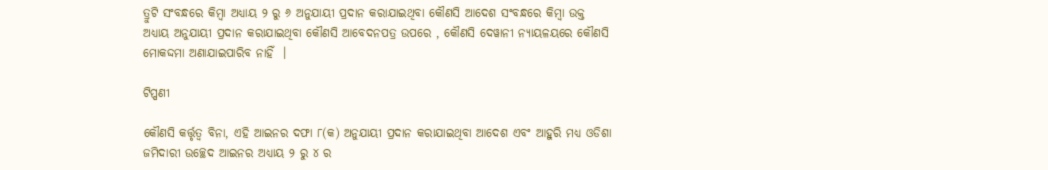ତ୍ରୁଟି ସଂବନ୍ଧରେ କିମ୍ବା ଅଧ୍ୟାୟ ୨ ରୁ ୬ ଅନୁଯାୟୀ ପ୍ରଦାନ କରାଯାଇଥିବା କୌଣସି ଆଦେଶ ସଂବନ୍ଧରେ କିମ୍ବା ଉକ୍ତ ଅଧ୍ୟାୟ ଅନୁଯାୟୀ ପ୍ରଦାନ କରାଯାଇଥିବା କୌଣସି ଆବେଦନପତ୍ର ଉପରେ , କୌଣସି ଦେୱାନୀ ନ୍ୟାୟଳୟରେ କୌଣସି ମୋକଦ୍ଦମା ଅଣାଯାଇପାରିବ ନାହିଁ  ।

ଟିପ୍ପଣୀ

କୌଣସି କର୍ତ୍ତୃତ୍ଵ ବିନା, ଏହି ଆଇନର ଦଫା ୮(କ) ଅନୁଯାୟୀ ପ୍ରଦାନ କରାଯାଇଥିବା ଆଦେଶ ଏବଂ ଆହୁରି ମଧ୍ୟ ଓଡିଶା ଜମିଦାରୀ ଉଚ୍ଛେଦ ଆଇନର ଅଧ୍ୟାୟ ୨ ରୁ ୪ ର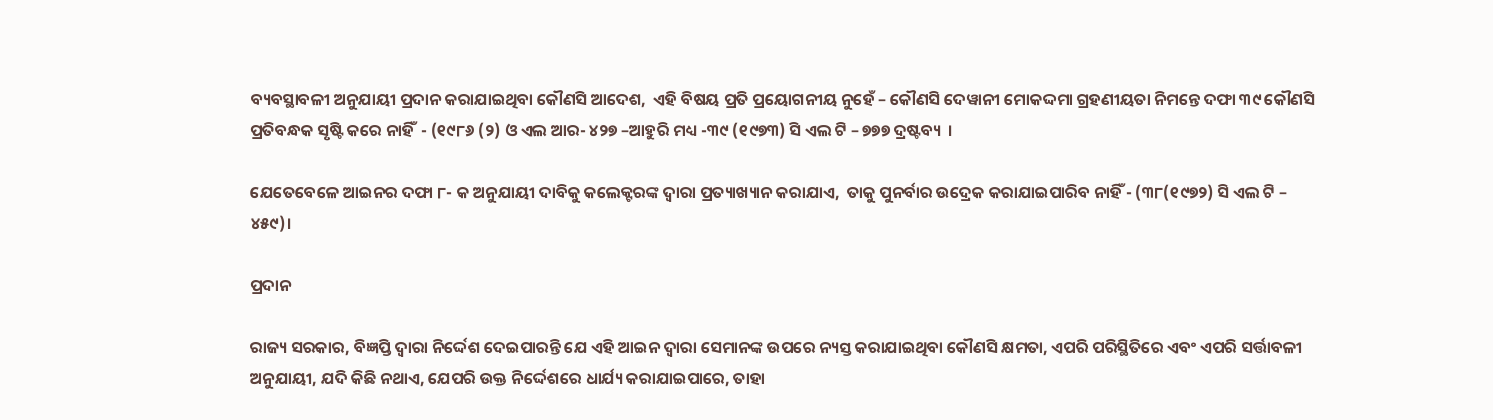ବ୍ୟବସ୍ଥାବଳୀ ଅନୁଯାୟୀ ପ୍ରଦାନ କରାଯାଇଥିବା କୌଣସି ଆଦେଶ,  ଏହି ବିଷୟ ପ୍ରତି ପ୍ରୟୋଗନୀୟ ନୁହେଁ – କୌଣସି ଦେୱାନୀ ମୋକଦ୍ଦମା ଗ୍ରହଣୀୟତା ନିମନ୍ତେ ଦଫା ୩୯ କୌଣସି ପ୍ରତିବନ୍ଧକ ସୃଷ୍ଟି କରେ ନାହିଁ  - (୧୯୮୬ (୨) ଓ ଏଲ ଆର- ୪୨୭ –ଆହୁରି ମଧ୍ୟ -୩୯ (୧୯୭୩) ସି ଏଲ ଟି – ୭୭୭ ଦ୍ରଷ୍ଟବ୍ୟ  ।

ଯେତେବେଳେ ଆଇନର ଦଫା ୮- କ ଅନୁଯାୟୀ ଦାବିକୁ କଲେକ୍ଟରଙ୍କ ଦ୍ଵାରା ପ୍ରତ୍ୟାଖ୍ୟାନ କରାଯାଏ,  ତାକୁ ପୁନର୍ବାର ଉଦ୍ରେକ କରାଯାଇପାରିବ ନାହିଁ - (୩୮(୧୯୭୨) ସି ଏଲ ଟି – ୪୫୯)।

ପ୍ରଦାନ

ରାଜ୍ୟ ସରକାର, ବିଜ୍ଞପ୍ତି ଦ୍ଵାରା ନିର୍ଦ୍ଦେଶ ଦେଇପାରନ୍ତି ଯେ ଏହି ଆଇନ ଦ୍ଵାରା ସେମାନଙ୍କ ଉପରେ ନ୍ୟସ୍ତ କରାଯାଇଥିବା କୌଣସି କ୍ଷମତା, ଏପରି ପରିସ୍ଥିତିରେ ଏବଂ ଏପରି ସର୍ତ୍ତାବଳୀ ଅନୁଯାୟୀ, ଯଦି କିଛି ନଥାଏ, ଯେପରି ଉକ୍ତ ନିର୍ଦ୍ଦେଶରେ ଧାର୍ଯ୍ୟ କରାଯାଇପାରେ, ତାହା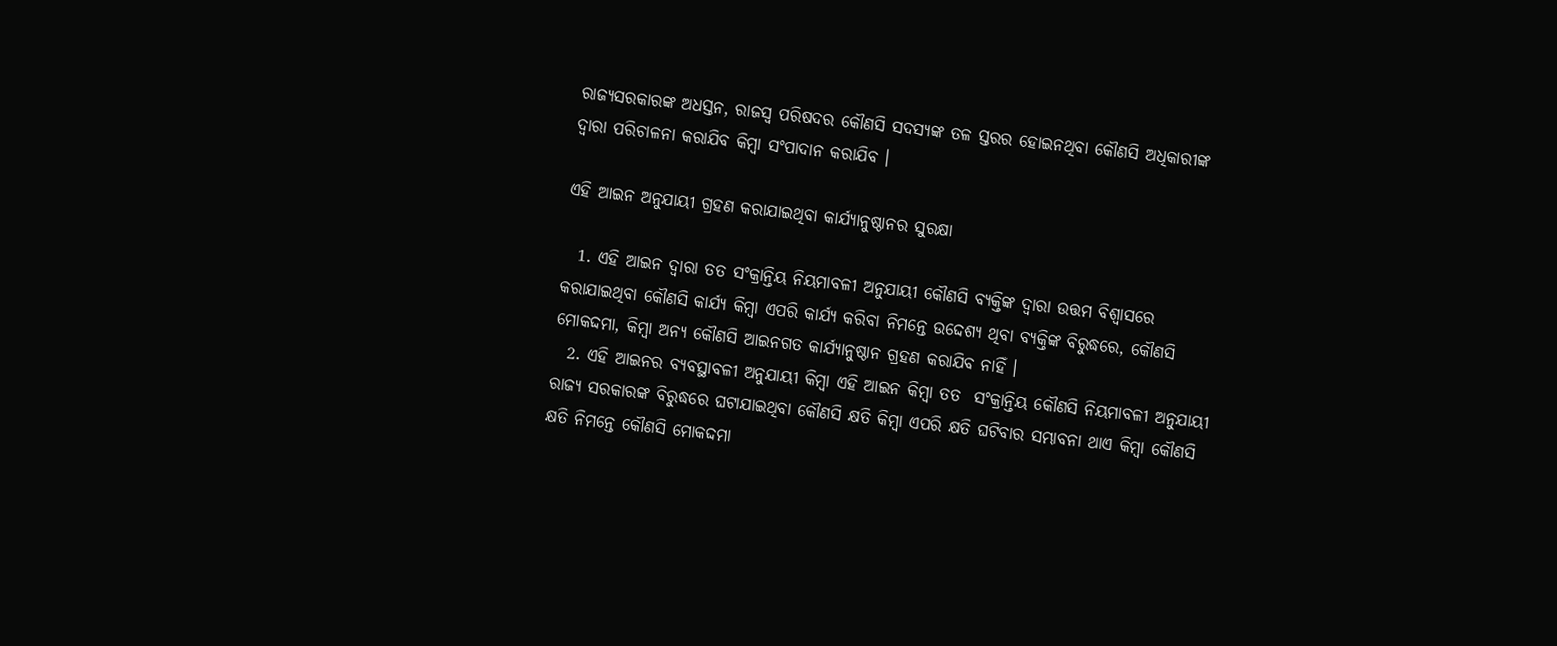ରାଜ୍ୟସରକାରଙ୍କ ଅଧସ୍ତନ, ରାଜସ୍ୱ ପରିଷଦର କୌଣସି ସଦସ୍ୟଙ୍କ ତଳ ସ୍ତରର ହୋଇନଥିବା କୌଣସି ଅଧିକାରୀଙ୍କ ଦ୍ଵାରା ପରିଚାଳନା କରାଯିବ କିମ୍ବା ସଂପାଦାନ କରାଯିବ ।

ଏହି ଆଇନ ଅନୁଯାୟୀ ଗ୍ରହଣ କରାଯାଇଥିବା କାର୍ଯ୍ୟାନୁଷ୍ଠାନର ସୁରକ୍ଷା

  1. ଏହି ଆଇନ ଦ୍ଵାରା ତତ ସଂକ୍ରାନ୍ତିୟ ନିୟମାବଳୀ ଅନୁଯାୟୀ କୌଣସି ବ୍ୟକ୍ତିଙ୍କ ଦ୍ଵାରା ଉତ୍ତମ ବିଶ୍ଵାସରେ କରାଯାଇଥିବା କୌଣସି କାର୍ଯ୍ୟ କିମ୍ବା ଏପରି କାର୍ଯ୍ୟ କରିବା ନିମନ୍ତେ ଉଦ୍ଦେଶ୍ୟ ଥିବା ବ୍ୟକ୍ତିଙ୍କ ବିରୁଦ୍ଧରେ, କୌଣସି ମୋକଦ୍ଦମା, କିମ୍ବା ଅନ୍ୟ କୌଣସି ଆଇନଗତ କାର୍ଯ୍ୟାନୁଷ୍ଠାନ ଗ୍ରହଣ କରାଯିବ ନାହିଁ ।
  2. ଏହି ଆଇନର ବ୍ୟବସ୍ଥାବଳୀ ଅନୁଯାୟୀ କିମ୍ବା ଏହି ଆଇନ କିମ୍ବା ତତ  ସଂକ୍ରାନ୍ତିୟ କୌଣସି ନିୟମାବଳୀ ଅନୁଯାୟୀ ରାଜ୍ୟ ସରକାରଙ୍କ ବିରୁଦ୍ଧରେ ଘଟାଯାଇଥିବା କୌଣସି କ୍ଷତି କିମ୍ବା ଏପରି କ୍ଷତି ଘଟିବାର ସମ୍ଭାବନା ଥାଏ କିମ୍ବା କୌଣସି କ୍ଷତି ନିମନ୍ତେ କୌଣସି ମୋକଦ୍ଦମା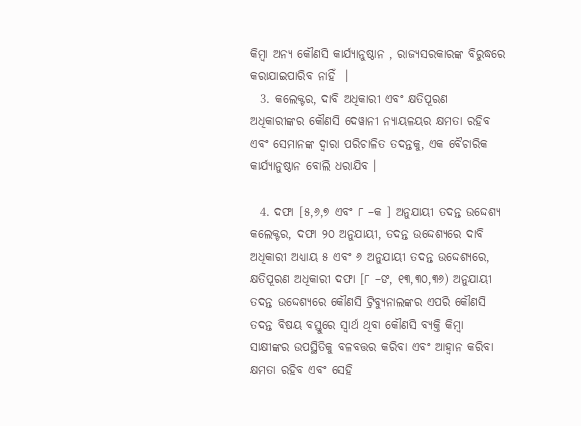କିମ୍ବା ଅନ୍ୟ କୌଣସି କାର୍ଯ୍ୟାନୁଷ୍ଠାନ , ରାଜ୍ୟସରକାରଙ୍କ ବିରୁଦ୍ଧରେ କରାଯାଇପାରିବ ନାହିଁ  ।
  3. କଲେକ୍ଟର, ଦାବି ଅଧିକାରୀ ଏବଂ କ୍ଷତିପୂରଣ ଅଧିକାରୀଙ୍କର କୌଣସି ଦେୱାନୀ ନ୍ୟାୟଳୟର କ୍ଷମତା ରହିବ ଏବଂ ସେମାନଙ୍କ ଦ୍ଵାରା ପରିଚାଳିତ ତଦନ୍ତକୁ, ଏକ ବୈଚାରିକ କାର୍ଯ୍ୟାନୁଷ୍ଠାନ ବୋଲି ଧରାଯିବ ।

  4. ଦଫା [୫,୬,୭ ଏବଂ ୮ –କ ] ଅନୁଯାୟୀ ତଦନ୍ତ ଉଦ୍ଦେଶ୍ୟ କଲେକ୍ଟର, ଦଫା ୨୦ ଅନୁଯାୟୀ, ତଦନ୍ତ ଉଦ୍ଦେଶ୍ୟରେ ଦାବି ଅଧିକାରୀ ଅଧ୍ୟାୟ ୫ ଏବଂ ୬ ଅନୁଯାୟୀ ତଦନ୍ତ ଉଦ୍ଦେଶ୍ୟରେ, କ୍ଷତିପୂରଣ ଅଧିକାରୀ ଦଫା [୮ –ଙ, ୧୩,୩୦,୩୬) ଅନୁଯାୟୀ ତଦନ୍ତ ଉଦ୍ଦେଶ୍ୟରେ କୌଣସି ଟ୍ରିବ୍ୟୁନାଲଙ୍କର ଏପରି କୌଣସି ତଦନ୍ତ ବିଷୟ ବସ୍ତୁରେ ସ୍ଵାର୍ଥ ଥିବା କୌଣସି ବ୍ୟକ୍ତି କିମ୍ବା ସାକ୍ଷୀଙ୍କର ଉପସ୍ଥିତିକୁ ବଳବତ୍ତର କରିବା ଏବଂ ଆହ୍ଵାନ କରିବା କ୍ଷମତା ରହିବ ଏବଂ ସେହି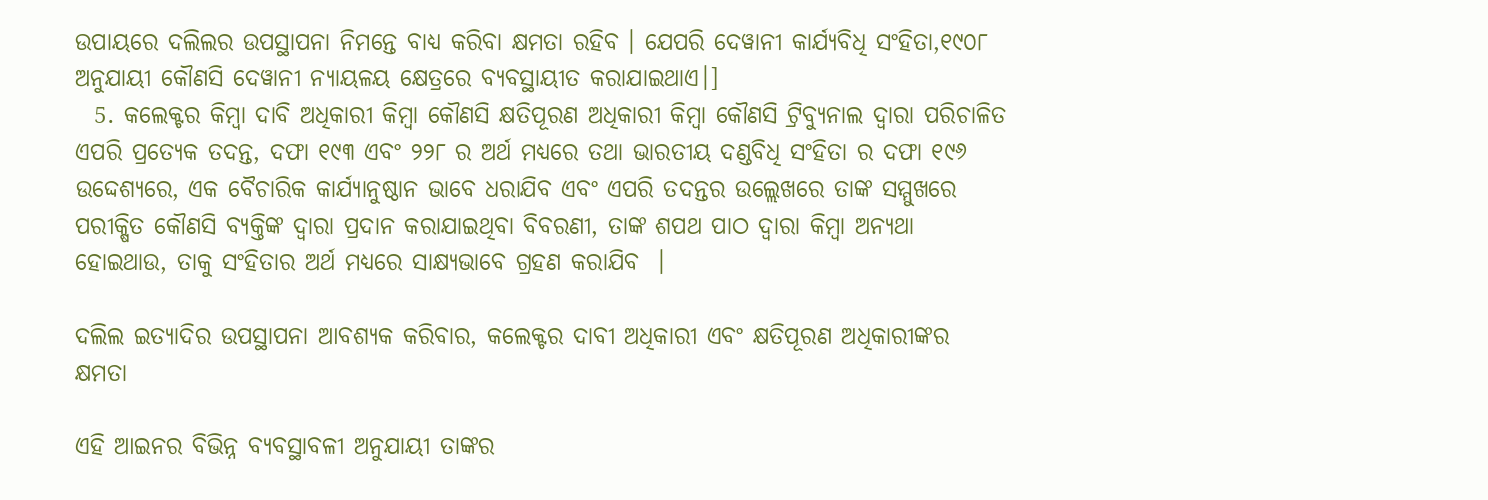ଉପାୟରେ ଦଲିଲର ଉପସ୍ଥାପନା ନିମନ୍ତେ ବାଧ୍ୟ କରିବା କ୍ଷମତା ରହିବ । ଯେପରି ଦେୱାନୀ କାର୍ଯ୍ୟବିଧି ସଂହିତା,୧୯୦୮ ଅନୁଯାୟୀ କୌଣସି ଦେୱାନୀ ନ୍ୟାୟଳୟ କ୍ଷେତ୍ରରେ ବ୍ୟବସ୍ଥାୟୀତ କରାଯାଇଥାଏ।]
  5. କଲେକ୍ଟର କିମ୍ବା ଦାବି ଅଧିକାରୀ କିମ୍ବା କୌଣସି କ୍ଷତିପୂରଣ ଅଧିକାରୀ କିମ୍ବା କୌଣସି ଟ୍ରିବ୍ୟୁନାଲ ଦ୍ଵାରା ପରିଚାଳିତ ଏପରି ପ୍ରତ୍ୟେକ ତଦନ୍ତ, ଦଫା ୧୯୩ ଏବଂ ୨୨୮ ର ଅର୍ଥ ମଧ୍ୟରେ ତଥା ଭାରତୀୟ ଦଣ୍ଡବିଧି ସଂହିତା ର ଦଫା ୧୯୬ ଉଦ୍ଦେଶ୍ୟରେ, ଏକ ବୈଚାରିକ କାର୍ଯ୍ୟାନୁଷ୍ଠାନ ଭାବେ ଧରାଯିବ ଏବଂ ଏପରି ତଦନ୍ତର ଉଲ୍ଲେଖରେ ତାଙ୍କ ସମ୍ମୁଖରେ ପରୀକ୍ଷିତ କୌଣସି ବ୍ୟକ୍ତିଙ୍କ ଦ୍ଵାରା ପ୍ରଦାନ କରାଯାଇଥିବା ବିବରଣୀ, ତାଙ୍କ ଶପଥ ପାଠ ଦ୍ଵାରା କିମ୍ବା ଅନ୍ୟଥା ହୋଇଥାଉ, ତାକୁ ସଂହିତାର ଅର୍ଥ ମଧ୍ୟରେ ସାକ୍ଷ୍ୟଭାବେ ଗ୍ରହଣ କରାଯିବ  ।

ଦଲିଲ ଇତ୍ୟାଦିର ଉପସ୍ଥାପନା ଆବଶ୍ୟକ କରିବାର, କଲେକ୍ଟର ଦାବୀ ଅଧିକାରୀ ଏବଂ କ୍ଷତିପୂରଣ ଅଧିକାରୀଙ୍କର କ୍ଷମତା

ଏହି ଆଇନର ବିଭିନ୍ନ ବ୍ୟବସ୍ଥାବଳୀ ଅନୁଯାୟୀ ତାଙ୍କର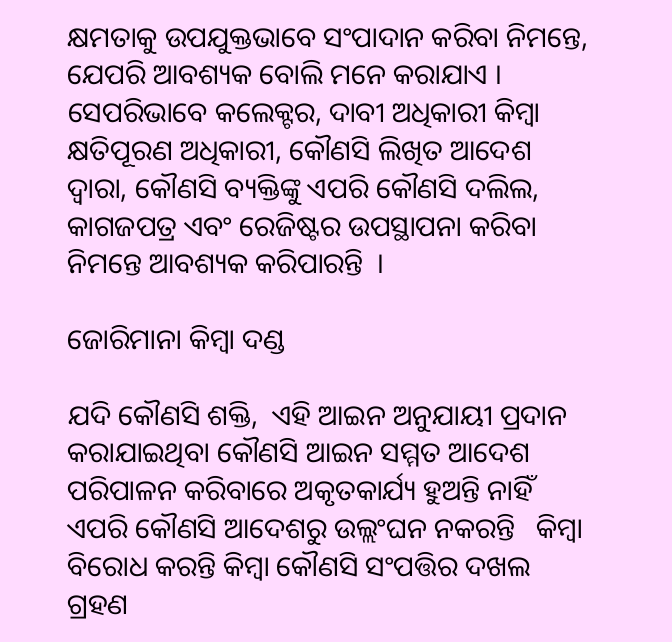କ୍ଷମତାକୁ ଉପଯୁକ୍ତଭାବେ ସଂପାଦାନ କରିବା ନିମନ୍ତେ, ଯେପରି ଆବଶ୍ୟକ ବୋଲି ମନେ କରାଯାଏ ।  ସେପରିଭାବେ କଲେକ୍ଟର, ଦାବୀ ଅଧିକାରୀ କିମ୍ବା କ୍ଷତିପୂରଣ ଅଧିକାରୀ, କୌଣସି ଲିଖିତ ଆଦେଶ ଦ୍ଵାରା, କୌଣସି ବ୍ୟକ୍ତିଙ୍କୁ ଏପରି କୌଣସି ଦଲିଲ, କାଗଜପତ୍ର ଏବଂ ରେଜିଷ୍ଟର ଉପସ୍ଥାପନା କରିବା ନିମନ୍ତେ ଆବଶ୍ୟକ କରିପାରନ୍ତି  ।

ଜୋରିମାନା କିମ୍ବା ଦଣ୍ଡ

ଯଦି କୌଣସି ଶକ୍ତି,  ଏହି ଆଇନ ଅନୁଯାୟୀ ପ୍ରଦାନ କରାଯାଇଥିବା କୌଣସି ଆଇନ ସମ୍ମତ ଆଦେଶ ପରିପାଳନ କରିବାରେ ଅକୃତକାର୍ଯ୍ୟ ହୁଅନ୍ତି ନାହିଁ ଏପରି କୌଣସି ଆଦେଶରୁ ଉଲ୍ଲଂଘନ ନକରନ୍ତି   କିମ୍ବା ବିରୋଧ କରନ୍ତି କିମ୍ବା କୌଣସି ସଂପତ୍ତିର ଦଖଲ ଗ୍ରହଣ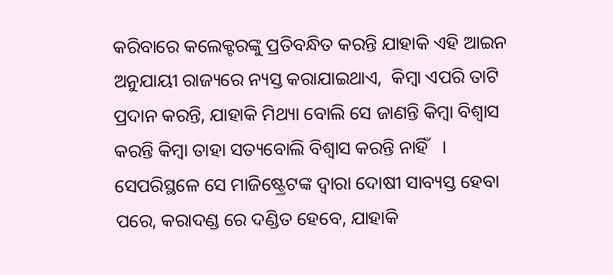କରିବାରେ କଲେକ୍ଟରଙ୍କୁ ପ୍ରତିବନ୍ଧିତ କରନ୍ତି ଯାହାକି ଏହି ଆଇନ ଅନୁଯାୟୀ ରାଜ୍ୟରେ ନ୍ୟସ୍ତ କରାଯାଇଥାଏ,  କିମ୍ବା ଏପରି ତାଟି ପ୍ରଦାନ କରନ୍ତି, ଯାହାକି ମିଥ୍ୟା ବୋଲି ସେ ଜାଣନ୍ତି କିମ୍ବା ବିଶ୍ଵାସ କରନ୍ତି କିମ୍ବା ତାହା ସତ୍ୟବୋଲି ବିଶ୍ଵାସ କରନ୍ତି ନାହିଁ   ।  ସେପରିସ୍ଥଳେ ସେ ମାଜିଷ୍ଟ୍ରେଟଙ୍କ ଦ୍ଵାରା ଦୋଷୀ ସାବ୍ୟସ୍ତ ହେବା ପରେ, କରାଦଣ୍ଡ ରେ ଦଣ୍ଡିତ ହେବେ, ଯାହାକି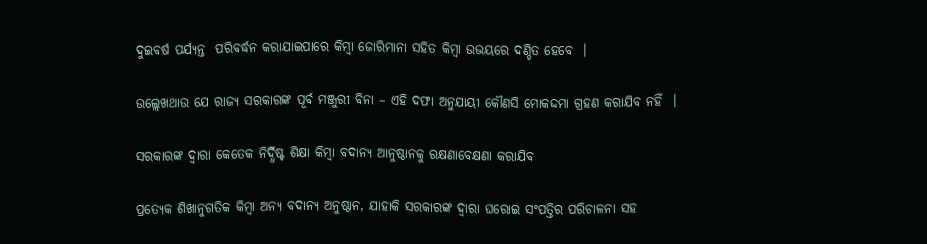ଦୁଇବର୍ଷ ପର୍ଯ୍ୟନ୍ତ  ପରିବର୍ଦ୍ଧନ କରାଯାଇପାରେ କିମ୍ବା ଜୋରିମାନା ସହିତ କିମ୍ବା ଉଭୟରେ ଦଣ୍ଡିତ ହେବେ  ।

ଉଲ୍ଲେଖଥାଉ ଯେ ରାଜ୍ୟ ସରକାରଙ୍କ ପୂର୍ବ ମଞ୍ଜୁରୀ ବିନା – ଏହି ଦଫା ଅନୁଯାୟୀ କୌଣସି ମୋକଦ୍ଦମା ଗ୍ରହଣ କରାଯିବ ନହିଁ  ।

ସରକାରଙ୍କ ଦ୍ଵାରା କେତେକ ନିର୍ଦ୍ଧିଷ୍ଟ ଶିକ୍ଷା କିମ୍ବା ବଦାନ୍ୟ ଆନୁଷ୍ଠାନକୁ ରକ୍ଷଣାବେକ୍ଷଣା କରାଯିବ

ପ୍ରତ୍ୟେକ ଶିଖାନୁଗତିକ କିମ୍ବା ଅନ୍ୟ ବଦାନ୍ୟ ଅନୁଷ୍ଠାନ, ଯାହାକି ସରକାରଙ୍କ ଦ୍ଵାରା ଘରୋଇ ସଂପତ୍ତିର ପରିଚାଳନା ସହ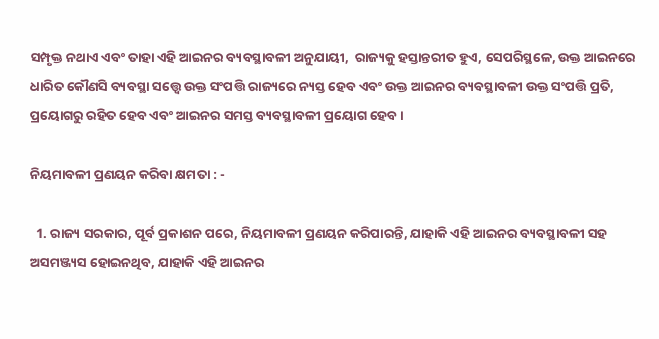ସମ୍ପୃକ୍ତ ନଥାଏ ଏବଂ ତାହା ଏହି ଆଇନର ବ୍ୟବସ୍ଥାବଳୀ ଅନୁଯାୟୀ,  ରାଜ୍ୟକୁ ହସ୍ତାନ୍ତରୀତ ହୁଏ, ସେପରିସ୍ଥଳେ, ଉକ୍ତ ଆଇନରେ ଧାରିତ କୌଣସି ବ୍ୟବସ୍ଥା ସତ୍ତ୍ୱେ ଉକ୍ତ ସଂପତ୍ତି ରାଜ୍ୟରେ ନ୍ୟସ୍ତ ହେବ ଏବଂ ଉକ୍ତ ଆଇନର ବ୍ୟବସ୍ଥାବଳୀ ଉକ୍ତ ସଂପତ୍ତି ପ୍ରତି, ପ୍ରୟୋଗରୁ ରହିତ ହେବ ଏବଂ ଆଇନର ସମସ୍ତ ବ୍ୟବସ୍ଥାବଳୀ ପ୍ରୟୋଗ ହେବ ।

ନିୟମାବଳୀ ପ୍ରଣୟନ କରିବା କ୍ଷମତା : -

  1. ରାଜ୍ୟ ସରକାର, ପୂର୍ବ ପ୍ରକାଶନ ପରେ, ନିୟମାବଳୀ ପ୍ରଣୟନ କରିପାରନ୍ତି, ଯାହାକି ଏହି ଆଇନର ବ୍ୟବସ୍ଥାବଳୀ ସହ ଅସମଞ୍ଜ୍ୟସ ହୋଇନଥିବ, ଯାହାକି ଏହି ଆଇନର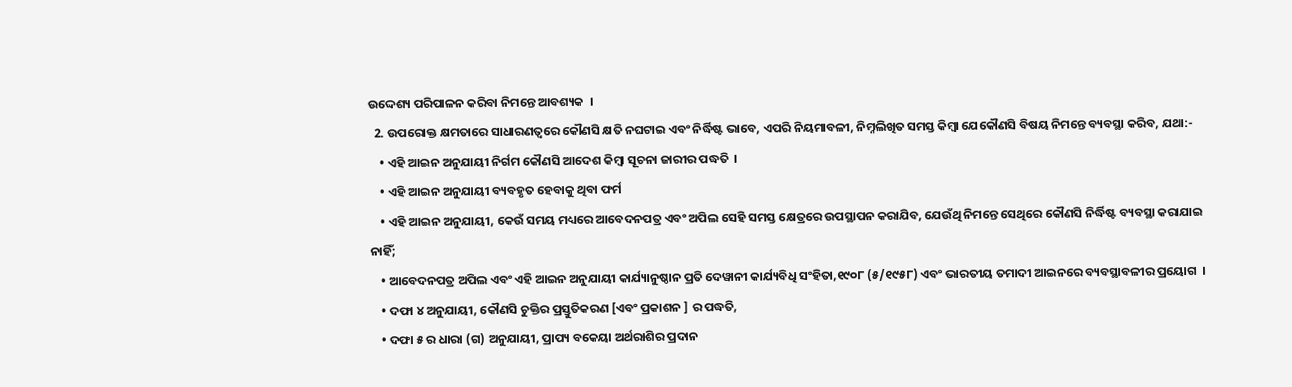ଉଦ୍ଦେଶ୍ୟ ପରିପାଳନ କରିବା ନିମନ୍ତେ ଆବଶ୍ୟକ  ।
  2. ଉପରୋକ୍ତ କ୍ଷମତାରେ ସାଧାରଣତ୍ଵରେ କୌଣସି କ୍ଷତି ନଘଟାଇ ଏବଂ ନିର୍ଦ୍ଧିଷ୍ଟ ଭାବେ, ଏପରି ନିୟମାବଳୀ, ନିମ୍ନଲିଖିତ ସମସ୍ତ କିମ୍ବା ଯେକୌଣସି ବିଷୟ ନିମନ୍ତେ ବ୍ୟବସ୍ଥା କରିବ, ଯଥା:-
    • ଏହି ଆଇନ ଅନୁଯାୟୀ ନିର୍ଗମ କୌଣସି ଆଦେଶ କିମ୍ବା ସୂଚନା ଜାରୀର ପଦ୍ଧତି  ।
    • ଏହି ଆଇନ ଅନୁଯାୟୀ ବ୍ୟବହୃତ ହେବାକୁ ଥିବା ଫର୍ମ
    • ଏହି ଆଇନ ଅନୁଯାୟୀ, କେଉଁ ସମୟ ମଧ୍ୟରେ ଆବେଦନପତ୍ର ଏବଂ ଅପିଲ ସେହି ସମସ୍ତ କ୍ଷେତ୍ରରେ ଉପସ୍ଥାପନ କରାଯିବ, ଯେଉଁଥି ନିମନ୍ତେ ସେଥିରେ କୌଣସି ନିର୍ଦ୍ଧିଷ୍ଟ ବ୍ୟବସ୍ଥା କରାଯାଇ ନାହିଁ;
    • ଆବେଦନପତ୍ର ଅପିଲ ଏବଂ ଏହି ଆଇନ ଅନୁଯାୟୀ କାର୍ଯ୍ୟାନୁଷ୍ଠାନ ପ୍ରତି ଦେୱାନୀ କାର୍ଯ୍ୟବିଧି ସଂହିତା,୧୯୦୮ (୫/୧୯୫୮) ଏବଂ ଭାରତୀୟ ତମାଦୀ ଆଇନରେ ବ୍ୟବସ୍ଥାବଳୀର ପ୍ରୟୋଗ  ।
    • ଦଫା ୪ ଅନୁଯାୟୀ, କୌଣସି ଚୁକ୍ତିର ପ୍ରସ୍ତୁତିକରଣ [ଏବଂ ପ୍ରକାଶନ ] ର ପଦ୍ଧତି,
    • ଦଫା ୫ ର ଧାରା (ଗ) ଅନୁଯାୟୀ, ପ୍ରାପ୍ୟ ବକେୟା ଅର୍ଥରାଶିର ପ୍ରଦାନ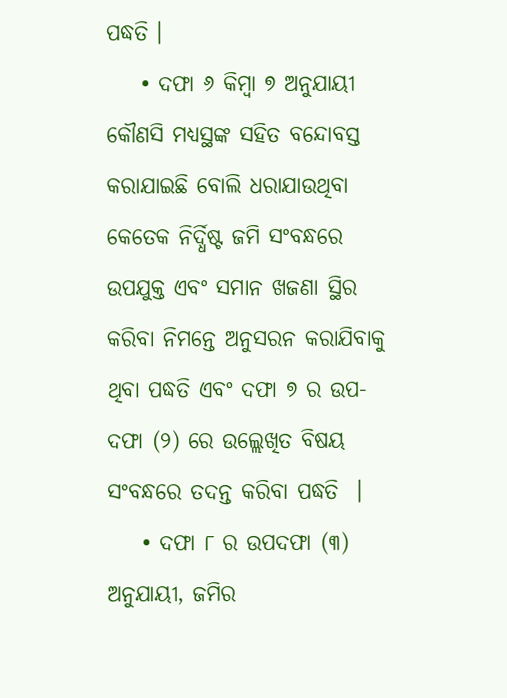ପଦ୍ଧତି ।
    • ଦଫା ୬ କିମ୍ବା ୭ ଅନୁଯାୟୀ କୌଣସି ମଧ୍ୟସ୍ଥଙ୍କ ସହିତ ବନ୍ଦୋବସ୍ତ କରାଯାଇଛି ବୋଲି ଧରାଯାଉଥିବା କେତେକ ନିର୍ଦ୍ଧିଷ୍ଟ ଜମି ସଂବନ୍ଧରେ ଉପଯୁକ୍ତ ଏବଂ ସମାନ ଖଜଣା ସ୍ଥିର କରିବା ନିମନ୍ତେ ଅନୁସରନ କରାଯିବାକୁ ଥିବା ପଦ୍ଧତି ଏବଂ ଦଫା ୭ ର ଉପ-ଦଫା (୨) ରେ ଉଲ୍ଲେଖିତ ବିଷୟ ସଂବନ୍ଧରେ ତଦନ୍ତ କରିବା ପଦ୍ଧତି  ।
    • ଦଫା ୮ ର ଉପଦଫା (୩) ଅନୁଯାୟୀ, ଜମିର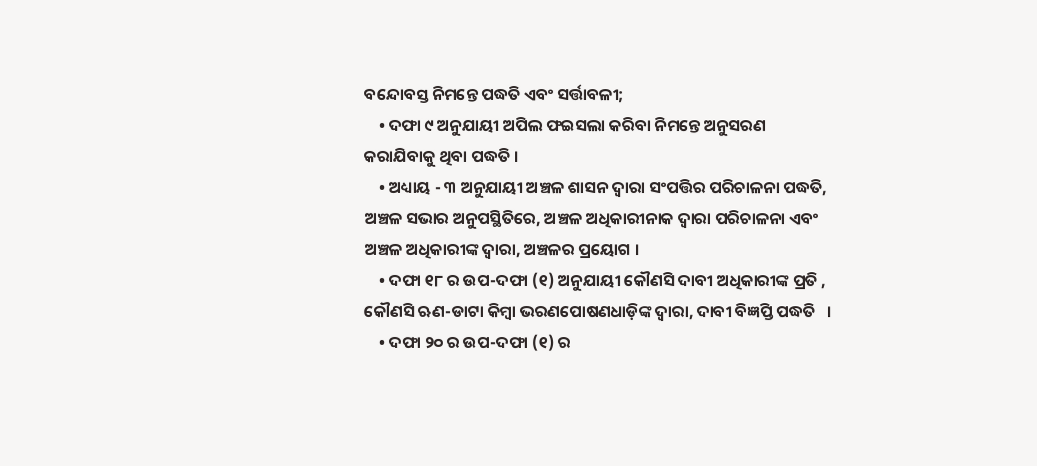ବନ୍ଦୋବସ୍ତ ନିମନ୍ତେ ପଦ୍ଧତି ଏବଂ ସର୍ତ୍ତାବଳୀ;
    • ଦଫା ୯ ଅନୁଯାୟୀ ଅପିଲ ଫଇସଲା କରିବା ନିମନ୍ତେ ଅନୁସରଣ କରାଯିବାକୁ ଥିବା ପଦ୍ଧତି ।
    • ଅଧ୍ୟାୟ - ୩ ଅନୁଯାୟୀ ଅଞ୍ଚଳ ଶାସନ ଦ୍ଵାରା ସଂପତ୍ତିର ପରିଚାଳନା ପଦ୍ଧତି, ଅଞ୍ଚଳ ସଭାର ଅନୁପସ୍ଥିତିରେ, ଅଞ୍ଚଳ ଅଧିକାରୀନାକ ଦ୍ଵାରା ପରିଚାଳନା ଏବଂ ଅଞ୍ଚଳ ଅଧିକାରୀଙ୍କ ଦ୍ଵାରା, ଅଞ୍ଚଳର ପ୍ରୟୋଗ ।
    • ଦଫା ୧୮ ର ଉପ-ଦଫା (୧) ଅନୁଯାୟୀ କୌଣସି ଦାବୀ ଅଧିକାରୀଙ୍କ ପ୍ରତି , କୌଣସି ଋଣ-ଡାଟା କିମ୍ବା ଭରଣପୋଷଣଧାଡ଼ିଙ୍କ ଦ୍ଵାରା, ଦାବୀ ବିଜ୍ଞପ୍ତି ପଦ୍ଧତି   ।
    • ଦଫା ୨୦ ର ଉପ-ଦଫା (୧) ର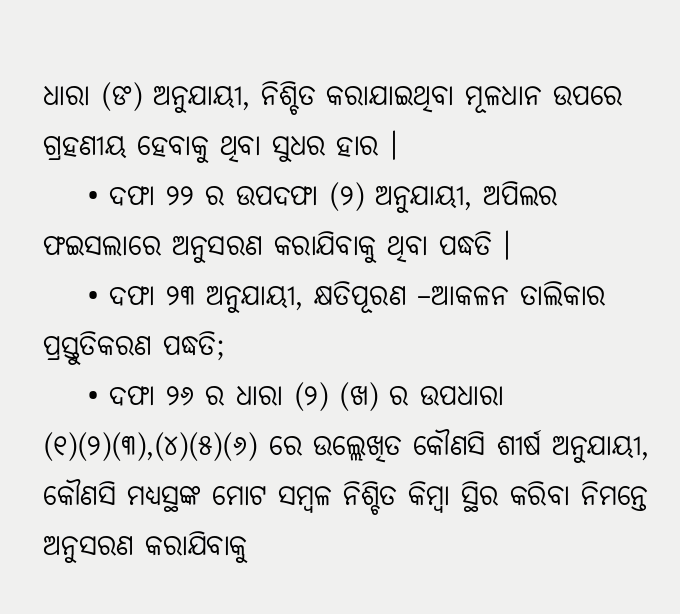ଧାରା (ଙ) ଅନୁଯାୟୀ, ନିଶ୍ଚିତ କରାଯାଇଥିବା ମୂଳଧାନ ଉପରେ ଗ୍ରହଣୀୟ ହେବାକୁ ଥିବା ସୁଧର ହାର ।
    • ଦଫା ୨୨ ର ଉପଦଫା (୨) ଅନୁଯାୟୀ, ଅପିଲର ଫଇସଲାରେ ଅନୁସରଣ କରାଯିବାକୁ ଥିବା ପଦ୍ଧତି ।
    • ଦଫା ୨୩ ଅନୁଯାୟୀ, କ୍ଷତିପୂରଣ –ଆକଳନ ତାଲିକାର ପ୍ରସ୍ତୁତିକରଣ ପଦ୍ଧତି;
    • ଦଫା ୨୬ ର ଧାରା (୨) (ଖ) ର ଉପଧାରା (୧)(୨)(୩),(୪)(୫)(୬) ରେ ଉଲ୍ଲେଖିତ କୌଣସି ଶୀର୍ଷ ଅନୁଯାୟୀ, କୌଣସି ମଧ୍ୟସ୍ଥଙ୍କ ମୋଟ ସମ୍ବଳ ନିଶ୍ଚିତ କିମ୍ବା ସ୍ଥିର କରିବା ନିମନ୍ତେ ଅନୁସରଣ କରାଯିବାକୁ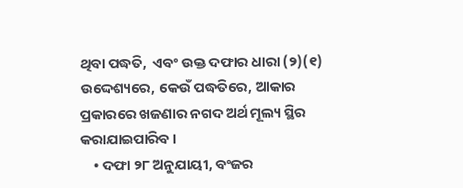ଥିବା ପଦ୍ଧତି,  ଏବଂ ଉକ୍ତ ଦଫାର ଧାରା (୨)(୧)  ଉଦ୍ଦେଶ୍ୟରେ, କେଉଁ ପଦ୍ଧତିରେ, ଆକାର ପ୍ରକାରରେ ଖଜଣାର ନଗଦ ଅର୍ଥ ମୂଲ୍ୟ ସ୍ଥିର କରାଯାଇପାରିବ ।
    • ଦଫା ୨୮ ଅନୁଯାୟୀ, ବଂଜର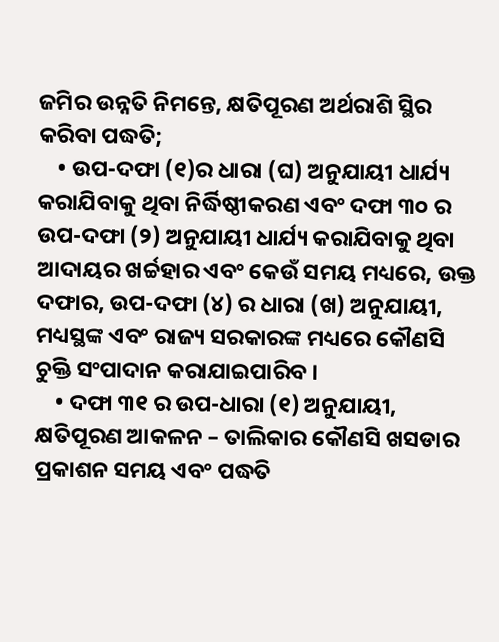ଜମିର ଉନ୍ନତି ନିମନ୍ତେ, କ୍ଷତିପୂରଣ ଅର୍ଥରାଶି ସ୍ଥିର କରିବା ପଦ୍ଧତି;
    • ଉପ-ଦଫା (୧)ର ଧାରା (ଘ) ଅନୁଯାୟୀ ଧାର୍ଯ୍ୟ କରାଯିବାକୁ ଥିବା ନିର୍ଦ୍ଧିଷ୍ଠୀକରଣ ଏବଂ ଦଫା ୩୦ ର ଉପ-ଦଫା (୨) ଅନୁଯାୟୀ ଧାର୍ଯ୍ୟ କରାଯିବାକୁ ଥିବା ଆଦାୟର ଖର୍ଚ୍ଚହାର ଏବଂ କେଉଁ ସମୟ ମଧ୍ୟରେ, ଉକ୍ତ ଦଫାର, ଉପ-ଦଫା (୪) ର ଧାରା (ଖ) ଅନୁଯାୟୀ, ମଧ୍ୟସ୍ଥଙ୍କ ଏବଂ ରାଜ୍ୟ ସରକାରଙ୍କ ମଧ୍ୟରେ କୌଣସି ଚୁକ୍ତି ସଂପାଦାନ କରାଯାଇପାରିବ ।
    • ଦଫା ୩୧ ର ଉପ-ଧାରା (୧) ଅନୁଯାୟୀ, କ୍ଷତିପୂରଣ ଆକଳନ – ତାଲିକାର କୌଣସି ଖସଡାର ପ୍ରକାଶନ ସମୟ ଏବଂ ପଦ୍ଧତି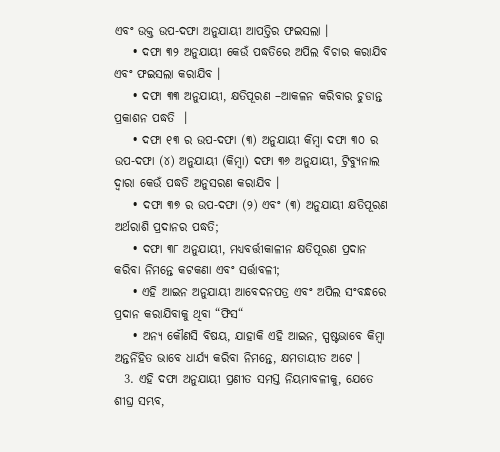ଏବଂ ଉକ୍ତ ଉପ-ଦଫା ଅନୁଯାୟୀ ଆପତ୍ତିର ଫଇସଲା ।
    • ଦଫା ୩୨ ଅନୁଯାୟୀ କେଉଁ ପଦ୍ଧତିରେ ଅପିଲ ବିଚାର କରାଯିବ ଏବଂ ଫଇସଲା କରାଯିବ ।
    • ଦଫା ୩୩ ଅନୁଯାୟୀ, କ୍ଷତିପୂରଣ –ଆକଳନ କରିବାର ଚୁଡାନ୍ତ ପ୍ରକାଶନ ପଦ୍ଧତି  ।
    • ଦଫା ୧୩ ର ଉପ-ଦଫା (୩) ଅନୁଯାୟୀ କିମ୍ବା ଦଫା ୩୦ ର ଉପ-ଦଫା (୪) ଅନୁଯାୟୀ (କିମ୍ବା) ଦଫା ୩୬ ଅନୁଯାୟୀ, ଟ୍ରିବ୍ୟୁନାଲ ଦ୍ଵାରା କେଉଁ ପଦ୍ଧତି ଅନୁସରଣ କରାଯିବ ।
    • ଦଫା ୩୭ ର ଉପ-ଦଫା (୨) ଏବଂ (୩) ଅନୁଯାୟୀ କ୍ଷତିପୂରଣ ଅର୍ଥରାଶି ପ୍ରଦାନର ପଦ୍ଧତି;
    • ଦଫା ୩୮ ଅନୁଯାୟୀ, ମଧ୍ୟବର୍ତ୍ତୀକାଳୀନ କ୍ଷତିପୂରଣ ପ୍ରଦାନ କରିବା ନିମନ୍ତେ କଟକଣା ଏବଂ ସର୍ତ୍ତାବଳୀ;
    • ଏହି ଆଇନ ଅନୁଯାୟୀ ଆବେଦନପତ୍ର ଏବଂ ଅପିଲ ସଂବନ୍ଧରେ ପ୍ରଦାନ କରାଯିବାକୁ ଥିବା “ଫିସ“
    • ଅନ୍ୟ କୌଣସି ବିଷୟ, ଯାହାକି ଏହି ଆଇନ, ସ୍ପଷ୍ଟଭାବେ କିମ୍ବା ଅନ୍ତର୍ନିହିତ ଭାବେ ଧାର୍ଯ୍ୟ କରିବା ନିମନ୍ତେ, କ୍ଷମତାୟୀତ ଅଟେ ।
  3. ଏହି ଦଫା ଅନୁଯାୟୀ ପ୍ରଣୀତ ସମସ୍ତ ନିୟମାବଳୀକୁ, ଯେତେ ଶୀଘ୍ର ସମ୍ଭବ,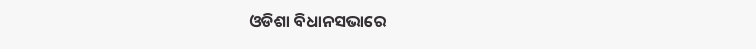ଓଡିଶା ବିଧାନସଭାରେ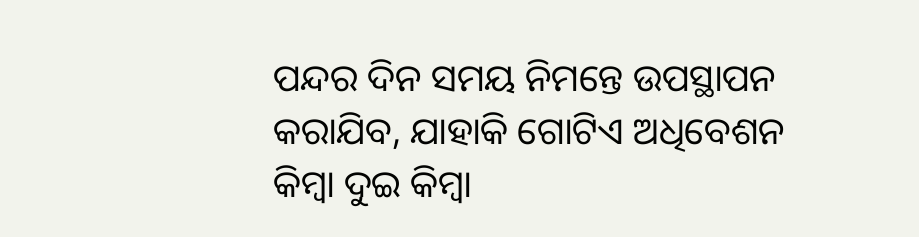ପନ୍ଦର ଦିନ ସମୟ ନିମନ୍ତେ ଉପସ୍ଥାପନ କରାଯିବ, ଯାହାକି ଗୋଟିଏ ଅଧିବେଶନ କିମ୍ବା ଦୁଇ କିମ୍ବା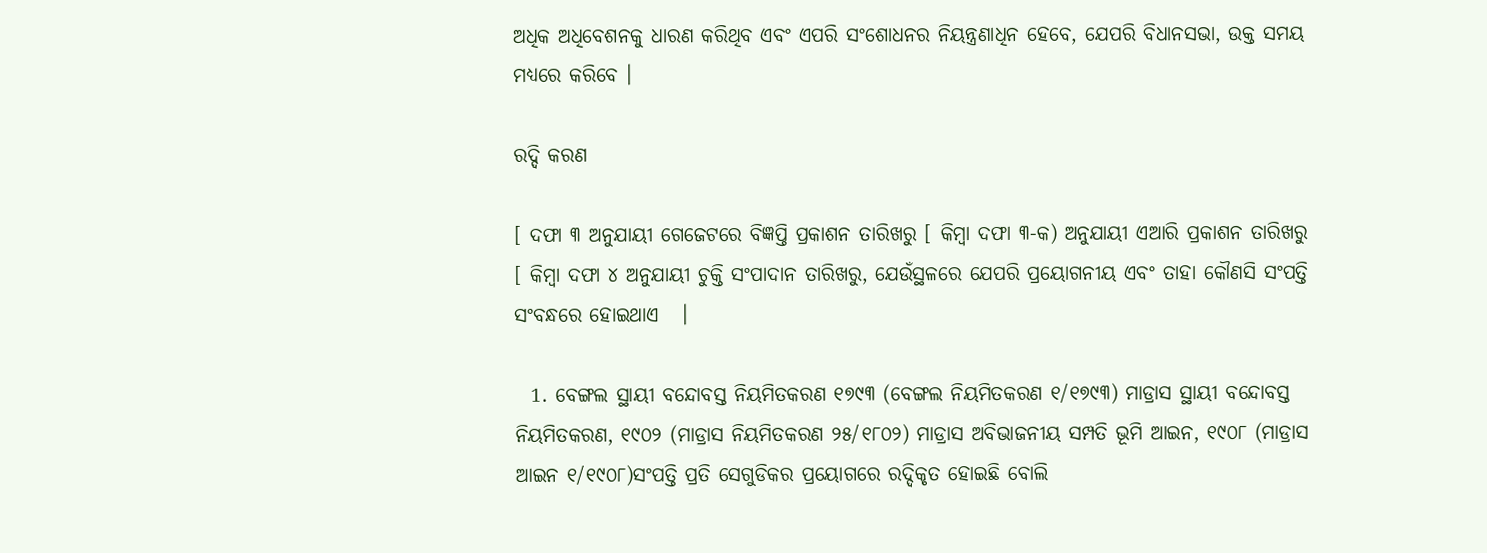ଅଧିକ ଅଧିବେଶନକୁ ଧାରଣ କରିଥିବ ଏବଂ ଏପରି ସଂଶୋଧନର ନିୟନ୍ତ୍ରଣାଧିନ ହେବେ, ଯେପରି ବିଧାନସଭା, ଉକ୍ତ ସମୟ ମଧ୍ୟରେ କରିବେ ।

ରଦ୍ଦି କରଣ

[ ଦଫା ୩ ଅନୁଯାୟୀ ଗେଜେଟରେ ବିଜ୍ଞପ୍ତି ପ୍ରକାଶନ ତାରିଖରୁ [ କିମ୍ବା ଦଫା ୩-କ) ଅନୁଯାୟୀ ଏଆରି ପ୍ରକାଶନ ତାରିଖରୁ [ କିମ୍ବା ଦଫା ୪ ଅନୁଯାୟୀ ଚୁକ୍ତି ସଂପାଦାନ ତାରିଖରୁ, ଯେଉଁସ୍ଥଳରେ ଯେପରି ପ୍ରୟୋଗନୀୟ ଏବଂ ତାହା କୌଣସି ସଂପତ୍ତି ସଂବନ୍ଧରେ ହୋଇଥାଏ   ।

  1. ବେଙ୍ଗଲ ସ୍ଥାୟୀ ବନ୍ଦୋବସ୍ତ ନିୟମିତକରଣ ୧୭୯୩ (ବେଙ୍ଗଲ ନିୟମିତକରଣ ୧/୧୭୯୩) ମାଡ୍ରାସ ସ୍ଥାୟୀ ବନ୍ଦୋବସ୍ତ ନିୟମିତକରଣ, ୧୯୦୨ (ମାଡ୍ରାସ ନିୟମିତକରଣ ୨୫/୧୮୦୨) ମାଡ୍ରାସ ଅବିଭାଜନୀୟ ସମ୍ପତି ଭୂମି ଆଇନ, ୧୯୦୮ (ମାଡ୍ରାସ ଆଇନ ୧/୧୯୦୮)ସଂପତ୍ତି ପ୍ରତି ସେଗୁଡିକର ପ୍ରୟୋଗରେ ରଦ୍ଦିକୃତ ହୋଇଛି ବୋଲି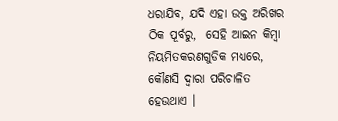ଧରାଯିବ, ଯଦି ଏହା ଉକ୍ତ ଅରିଖର ଠିକ ପୂର୍ବରୁ,  ସେହି ଆଇନ କିମ୍ବା ନିୟମିତକରଣଗୁଡିକ ମଧ୍ୟରେ, କୌଣସି ଦ୍ଵାରା ପରିଚାଳିତ  ହେଉଥାଏ ।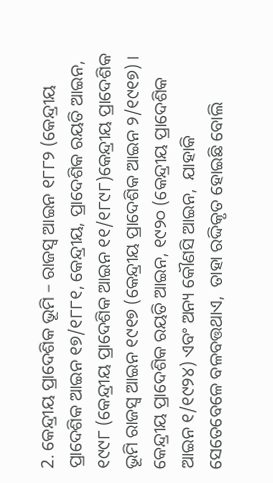2. କେନ୍ଦ୍ରୀୟ ପ୍ରାଦେଶିକ ଭୂମି – ରାଜସ୍ୱ ଆଇନ ୧୮୮୨ (କେନ୍ଦ୍ରୀୟ ପ୍ରାଦେଶିକ ଆଇନ ୧୭/୧୮୮୧, କେନ୍ଦ୍ରୀୟ, ପ୍ରାଦେଶିକ ରୟତି ଆଇନ, ୧୯୯୮ (କେନ୍ଦ୍ରୀୟ ପ୍ରାଦେଶିକ ଆଇନ ୧୧/୧୮୯୮)କେନ୍ଦ୍ରୀୟ ପ୍ରାଦେଶିକ ଭୂମି ରାଜସ୍ୱ ଆଇନ ୧୯୧୭ (କେନ୍ଦ୍ରୀୟ ପ୍ରାଦେଶିକ ଆଇନ ୨/୧୯୧୭) । କେନ୍ଦ୍ରୀୟ ପ୍ରାଦେଶିକ ରୟତି ଆଇନ, ୧୯୨୦ (କେନ୍ଦ୍ରୀୟ ପ୍ରାଦେଶିକ ଆଇନ ୧/୧୯୨୪) ଏବଂ ଅନ୍ୟ କୌଣସି ଆଇନ,  ଯାହାକି ସେତେବେଳେ ବଳବତ୍ତଥାଏ,  ତାହା ରଦ୍ଦିକୃତ ହୋଇଛି ବୋଲି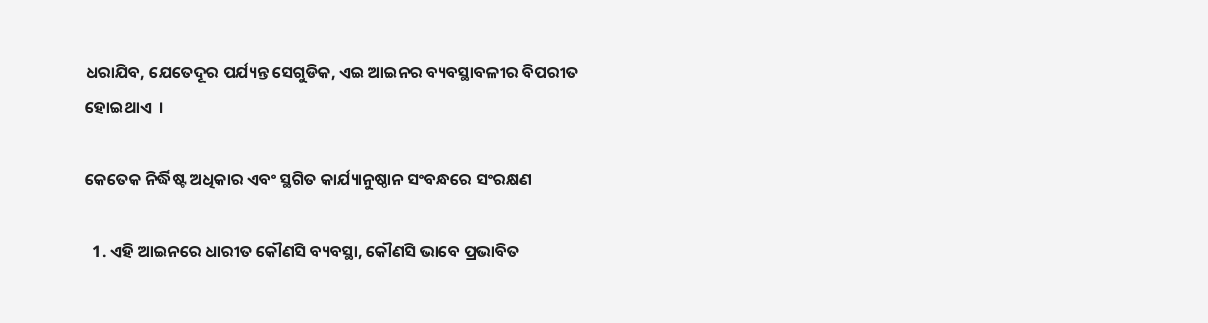ଧରାଯିବ, ଯେତେଦୂର ପର୍ଯ୍ୟନ୍ତ ସେଗୁଡିକ, ଏଇ ଆଇନର ବ୍ୟବସ୍ଥାବଳୀର ବିପରୀତ ହୋଇଥାଏ  ।

କେତେକ ନିର୍ଦ୍ଧିଷ୍ଟ ଅଧିକାର ଏବଂ ସ୍ଥଗିତ କାର୍ଯ୍ୟାନୁଷ୍ଠାନ ସଂବନ୍ଧରେ ସଂରକ୍ଷଣ

  1. ଏହି ଆଇନରେ ଧାରୀତ କୌଣସି ବ୍ୟବସ୍ଥା, କୌଣସି ଭାବେ ପ୍ରଭାବିତ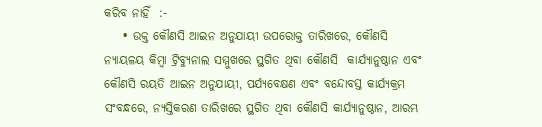କରିବ ନାହିଁ  :-
    • ଉକ୍ତ କୌଣସି ଆଇନ ଅନୁଯାୟୀ ଉପରୋକ୍ତ ତାରିଖରେ, କୌଣସି ନ୍ୟାୟଳୟ କିମ୍ବା ଟ୍ରିବ୍ୟୁନାଲ ସମ୍ମୁଖରେ ସ୍ଥଗିତ ଥିବା କୌଣସି  କାର୍ଯ୍ୟାନୁଷ୍ଠାନ ଏବଂ କୌଣସି ରୟତି ଆଇନ ଅନୁଯାୟୀ, ପର୍ଯ୍ୟବେକ୍ଷଣ ଏବଂ ବନ୍ଦୋବସ୍ତ କାର୍ଯ୍ୟକ୍ରମ ସଂବନ୍ଧରେ, ନ୍ୟସ୍ତିକରଣ ତାରିଖରେ ସ୍ଥଗିତ ଥିବା କୌଣସି କାର୍ଯ୍ୟାନୁଷ୍ଠାନ, ଆରମ୍ଭ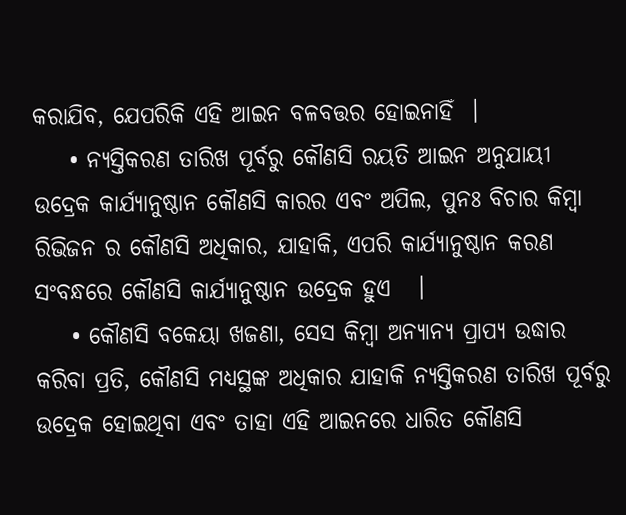କରାଯିବ, ଯେପରିକି ଏହି ଆଇନ ବଳବତ୍ତର ହୋଇନାହିଁ  ।
    • ନ୍ୟସ୍ତିକରଣ ତାରିଖ ପୂର୍ବରୁ କୌଣସି ରୟତି ଆଇନ ଅନୁଯାୟୀ ଉଦ୍ରେକ କାର୍ଯ୍ୟାନୁଷ୍ଠାନ କୌଣସି କାରର ଏବଂ ଅପିଲ, ପୁନଃ ବିଚାର କିମ୍ବା ରିଭିଜନ ର କୌଣସି ଅଧିକାର, ଯାହାକି, ଏପରି କାର୍ଯ୍ୟାନୁଷ୍ଠାନ କରଣ ସଂବନ୍ଧରେ କୌଣସି କାର୍ଯ୍ୟାନୁଷ୍ଠାନ ଉଦ୍ରେକ ହୁଏ   ।
    • କୌଣସି ବକେୟା ଖଜଣା, ସେସ କିମ୍ବା ଅନ୍ୟାନ୍ୟ ପ୍ରାପ୍ୟ ଉଦ୍ଧାର କରିବା ପ୍ରତି, କୌଣସି ମଧ୍ୟସ୍ଥଙ୍କ ଅଧିକାର ଯାହାକି ନ୍ୟସ୍ତିକରଣ ତାରିଖ ପୂର୍ବରୁ ଉଦ୍ରେକ ହୋଇଥିବା ଏବଂ ତାହା ଏହି ଆଇନରେ ଧାରିତ କୌଣସି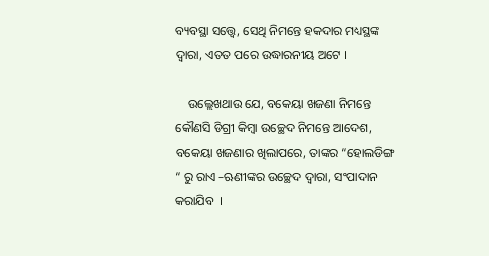ବ୍ୟବସ୍ଥା ସତ୍ତ୍ୱେ, ସେଥି ନିମନ୍ତେ ହକଦାର ମଧ୍ୟସ୍ଥଙ୍କ ଦ୍ଵାରା, ଏତତ ପରେ ଉଦ୍ଧାରନୀୟ ଅଟେ ।

    ଉଲ୍ଲେଖଥାଉ ଯେ, ବକେୟା ଖଜଣା ନିମନ୍ତେ କୌଣସି ଡିଗ୍ରୀ କିମ୍ବା ଉଚ୍ଛେଦ ନିମନ୍ତେ ଆଦେଶ, ବକେୟା ଖଜଣାର ଖିଲାପରେ, ତାଙ୍କର “ହୋଲଡିଙ୍ଗ “ ରୁ ରାଏ –ଋଣୀଙ୍କର ଉଚ୍ଛେଦ ଦ୍ଵାରା, ସଂପାଦାନ କରାଯିବ  ।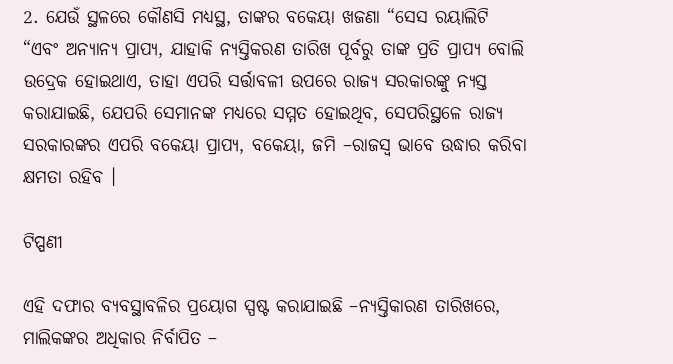2. ଯେଉଁ ସ୍ଥଳରେ କୌଣସି ମଧ୍ୟସ୍ଥ, ତାଙ୍କର ବକେୟା ଖଜଣା “ସେସ ରୟାଲିଟି “ଏବଂ ଅନ୍ୟାନ୍ୟ ପ୍ରାପ୍ୟ, ଯାହାକି ନ୍ୟସ୍ତିକରଣ ତାରିଖ ପୂର୍ବରୁ ତାଙ୍କ ପ୍ରତି ପ୍ରାପ୍ୟ ବୋଲି ଉଦ୍ରେକ ହୋଇଥାଏ, ତାହା ଏପରି ସର୍ତ୍ତାବଳୀ ଉପରେ ରାଜ୍ୟ ସରକାରଙ୍କୁ ନ୍ୟସ୍ତ କରାଯାଇଛି, ଯେପରି ସେମାନଙ୍କ ମଧ୍ୟରେ ସମ୍ମତ ହୋଇଥିବ, ସେପରିସ୍ଥଳେ ରାଜ୍ୟ ସରକାରଙ୍କର ଏପରି ବକେୟା ପ୍ରାପ୍ୟ, ବକେୟା, ଜମି –ରାଜସ୍ୱ ଭାବେ ଉଦ୍ଧାର କରିବା କ୍ଷମତା ରହିବ ।

ଟିପ୍ପଣୀ

ଏହି ଦଫାର ବ୍ୟବସ୍ଥାବଳିର ପ୍ରୟୋଗ ସ୍ପଷ୍ଟ କରାଯାଇଛି –ନ୍ୟସ୍ତିକାରଣ ତାରିଖରେ, ମାଲିକଙ୍କର ଅଧିକାର ନିର୍ବାପିତ –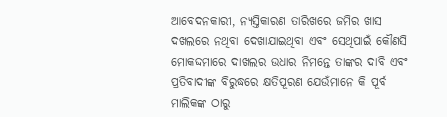ଆବେଦନକାରୀ, ନ୍ୟସ୍ତିକାରଣ ତାରିଖରେ ଜମିର ଖାସ ଦଖଲରେ ନଥିବା ଦେଖାଯାଇଥିବା ଏବଂ ସେଥିପାଇଁ କୌଣସି ମୋକଦ୍ଦମାରେ ଦାଖଲର ଉଧାର ନିମନ୍ତେ ତାଙ୍କର ଦାବି ଏବଂ ପ୍ରତିବାଦୀଙ୍କ ବିରୁଦ୍ଧରେ କ୍ଷତିପୂରଣ ଯେଉଁମାନେ କି ପୂର୍ବ ମାଲିକଙ୍କ ଠାରୁ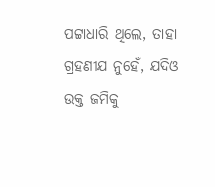ପଟ୍ଟାଧାରି ଥିଲେ, ତାହା ଗ୍ରହଣୀଯ ନୁହେଁ, ଯଦିଓ ଉକ୍ତ ଜମିକୁ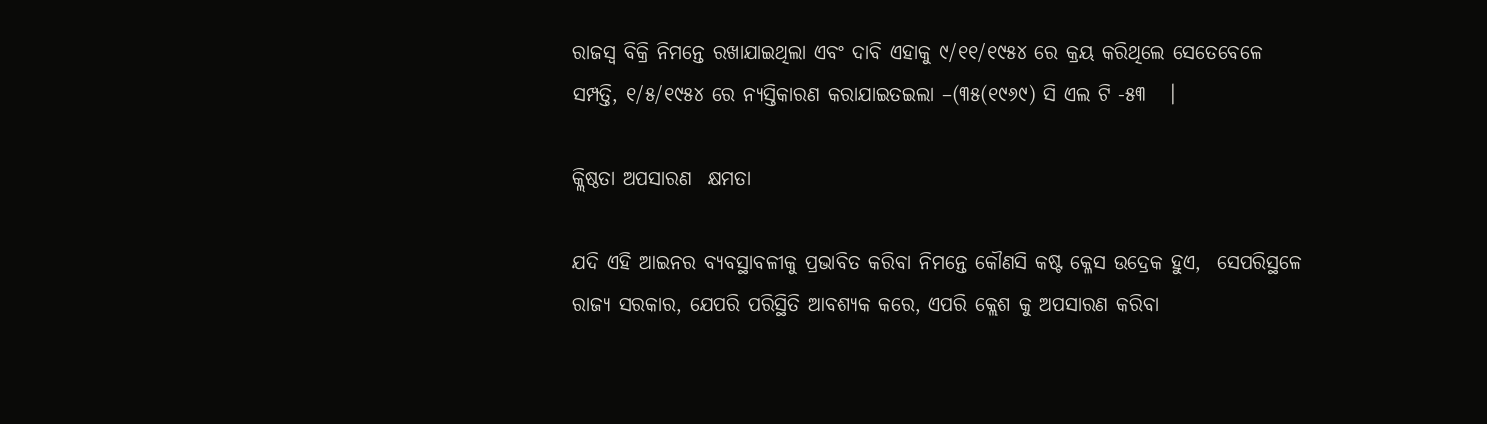ରାଜସ୍ୱ ବିକ୍ରି ନିମନ୍ତେ ରଖାଯାଇଥିଲା ଏବଂ ଦାବି ଏହାକୁ ୯/୧୧/୧୯୫୪ ରେ କ୍ରୟ କରିଥିଲେ ସେତେବେଳେ ସମ୍ପତ୍ତି, ୧/୫/୧୯୫୪ ରେ ନ୍ୟସ୍ତିକାରଣ କରାଯାଇତଇଲା –(୩୫(୧୯୬୯) ସି ଏଲ ଟି -୫୩   ।

କ୍ଲିଷ୍ଠତା ଅପସାରଣ  କ୍ଷମତା

ଯଦି ଏହି ଆଇନର ବ୍ୟବସ୍ଥାବଳୀକୁ ପ୍ରଭାବିତ କରିବା ନିମନ୍ତେ କୌଣସି କଷ୍ଟ କ୍ଳେସ ଉଦ୍ରେକ ହୁଏ,  ସେପରିସ୍ଥଳେ ରାଜ୍ୟ ସରକାର, ଯେପରି ପରିସ୍ଥିତି ଆବଶ୍ୟକ କରେ, ଏପରି କ୍ଲେଶ କୁ ଅପସାରଣ କରିବା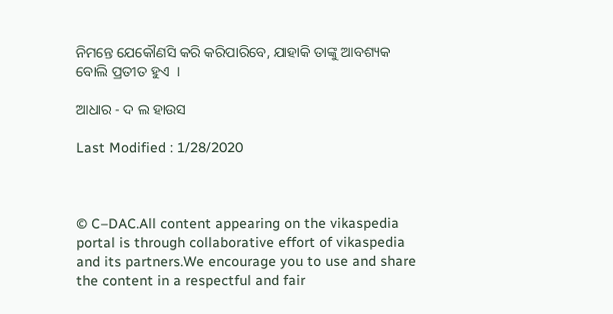ନିମନ୍ତେ ଯେକୌଣସି କରି କରିପାରିବେ, ଯାହାକି ତାଙ୍କୁ ଆବଶ୍ୟକ ବୋଲି ପ୍ରତୀତ ହୁଏ  ।

ଆଧାର - ଦ ଲ ହାଉସ

Last Modified : 1/28/2020



© C–DAC.All content appearing on the vikaspedia portal is through collaborative effort of vikaspedia and its partners.We encourage you to use and share the content in a respectful and fair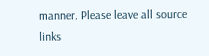manner. Please leave all source links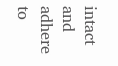intact and adhere to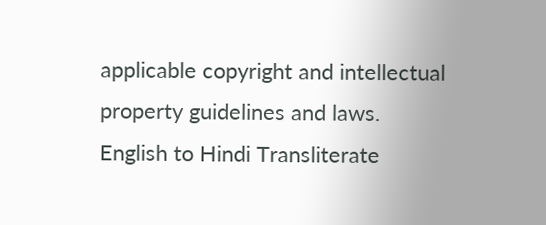applicable copyright and intellectual property guidelines and laws.
English to Hindi Transliterate